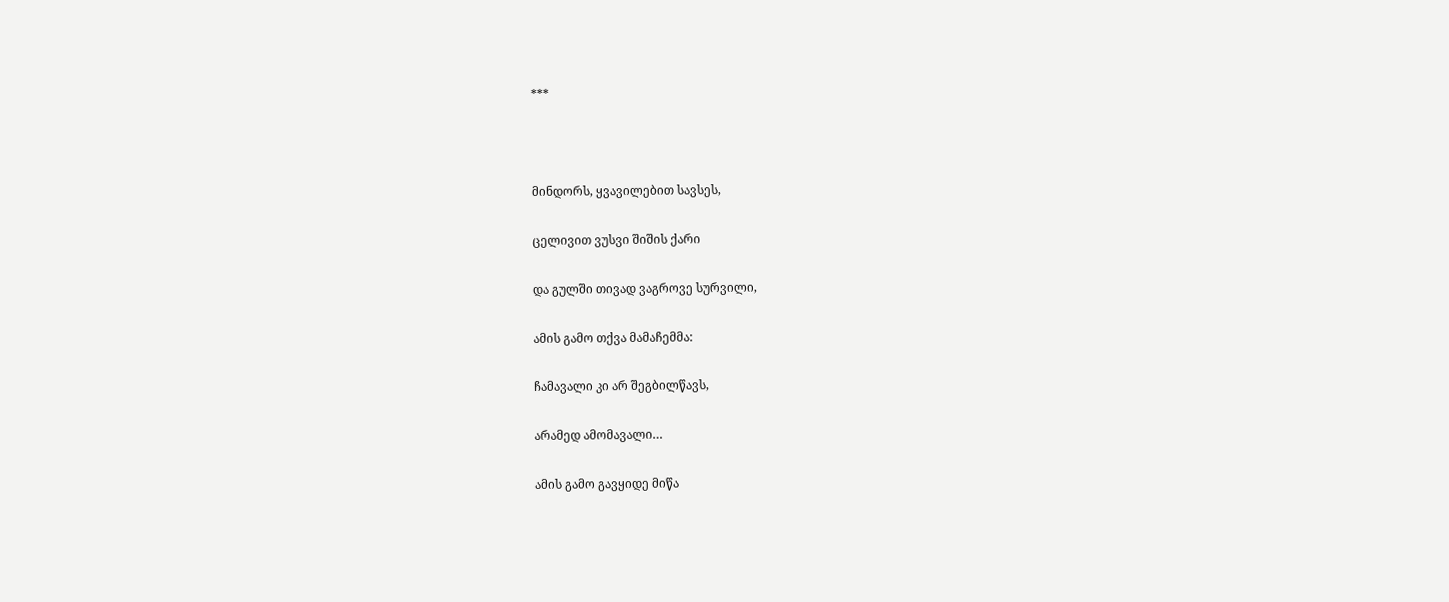***



მინდორს, ყვავილებით სავსეს,

ცელივით ვუსვი შიშის ქარი

და გულში თივად ვაგროვე სურვილი,

ამის გამო თქვა მამაჩემმა:

ჩამავალი კი არ შეგბილწავს,

არამედ ამომავალი…

ამის გამო გავყიდე მიწა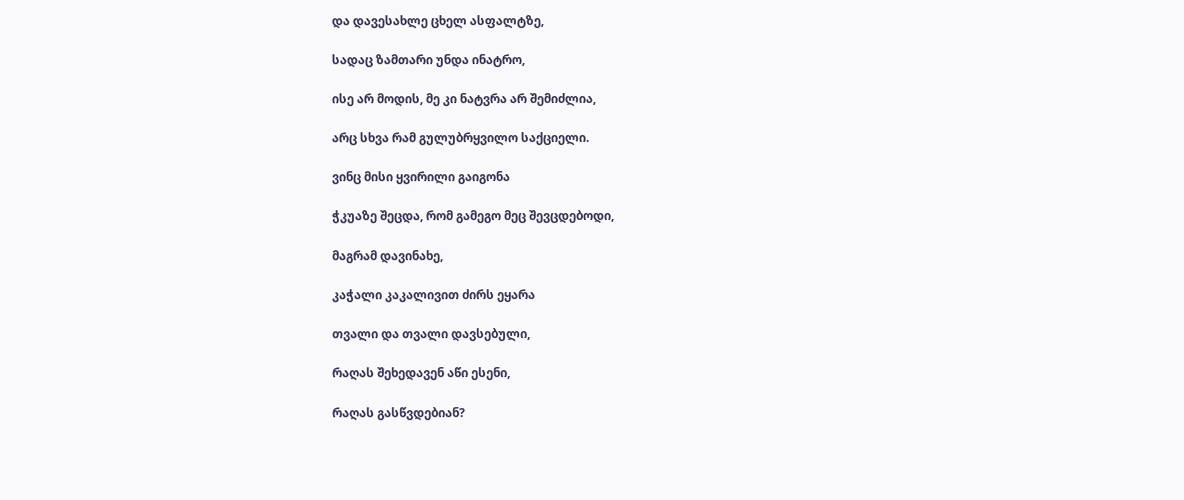და დავესახლე ცხელ ასფალტზე,

სადაც ზამთარი უნდა ინატრო,

ისე არ მოდის, მე კი ნატვრა არ შემიძლია,

არც სხვა რამ გულუბრყვილო საქციელი.

ვინც მისი ყვირილი გაიგონა

ჭკუაზე შეცდა, რომ გამეგო მეც შევცდებოდი,

მაგრამ დავინახე,

კაჭალი კაკალივით ძირს ეყარა

თვალი და თვალი დავსებული,

რაღას შეხედავენ აწი ესენი,

რაღას გასწვდებიან?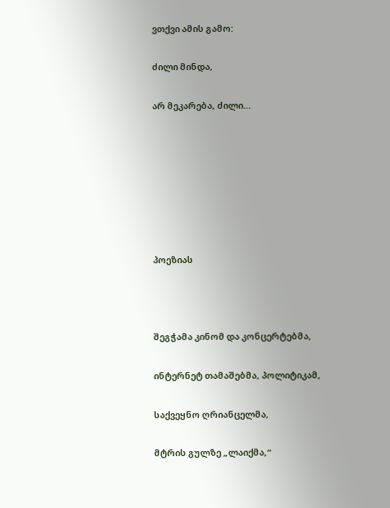ვთქვი ამის გამო:

ძილი მინდა,

არ მეკარება, ძილი…







პოეზიას



შეგჭამა კინომ და კონცერტებმა,

ინტერნეტ თამაშებმა, პოლიტიკამ,

საქვეყნო ღრიანცელმა,

მტრის გულზე „ლაიქმა,“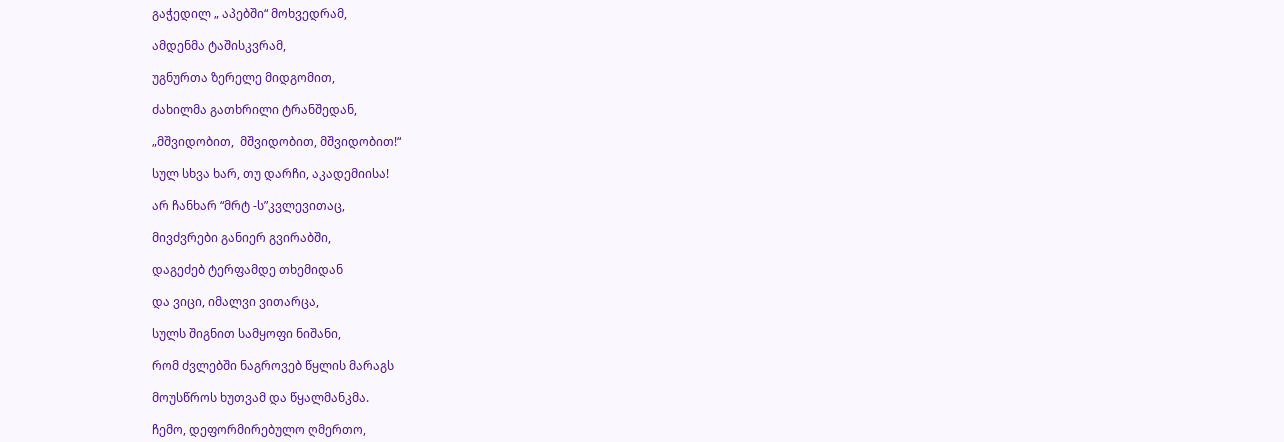გაჭედილ „ აპებში“ მოხვედრამ,

ამდენმა ტაშისკვრამ,

უგნურთა ზერელე მიდგომით,

ძახილმა გათხრილი ტრანშედან,

„მშვიდობით,  მშვიდობით, მშვიდობით!“

სულ სხვა ხარ, თუ დარჩი, აკადემიისა!

არ ჩანხარ “მრტ -ს”კვლევითაც,

მივძვრები განიერ გვირაბში,

დაგეძებ ტერფამდე თხემიდან

და ვიცი, იმალვი ვითარცა,

სულს შიგნით სამყოფი ნიშანი,

რომ ძვლებში ნაგროვებ წყლის მარაგს

მოუსწროს ხუთვამ და წყალმანკმა.

ჩემო, დეფორმირებულო ღმერთო,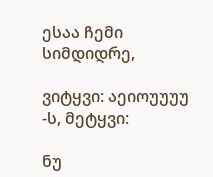ესაა ჩემი სიმდიდრე,

ვიტყვი: აეიოუუუუ -ს, მეტყვი:

ნუ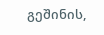გეშინის,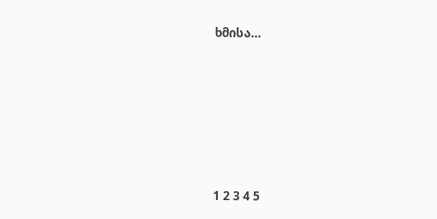ხმისა…







1 2 3 4 5